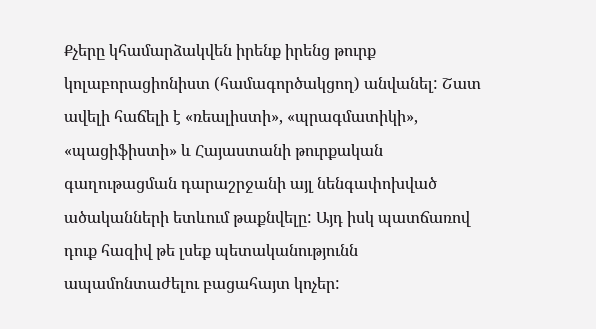Քչերը կհամարձակվեն իրենք իրենց թուրք կոլաբորացիոնիստ (համագործակցող) անվանել: Շատ ավելի հաճելի է «ռեալիստի», «պրագմատիկի», «պացիֆիստի» և Հայաստանի թուրքական գաղութացման դարաշրջանի այլ նենգափոխված ածականների ետևում թաքնվելը: Այդ իսկ պատճառով դուք հազիվ թե լսեք պետականությունն ապամոնտաժելու բացահայտ կոչեր: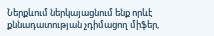Ներքևում ներկայացնում ենք որևէ քննադատության չդիմացող միֆեր,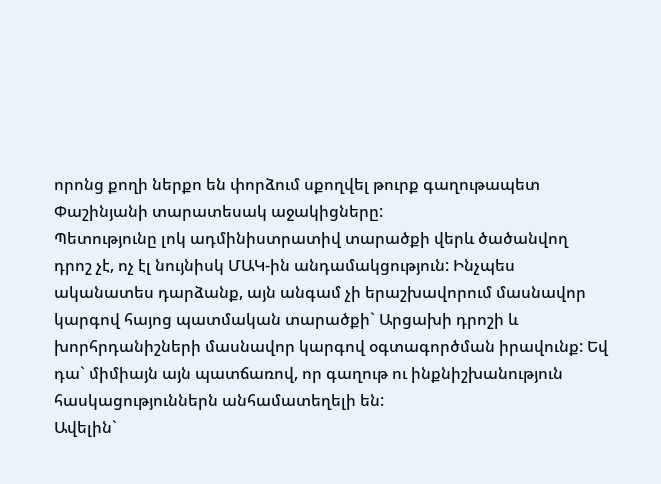որոնց քողի ներքո են փորձում սքողվել թուրք գաղութապետ Փաշինյանի տարատեսակ աջակիցները:
Պետությունը լոկ ադմինիստրատիվ տարածքի վերև ծածանվող դրոշ չէ, ոչ էլ նույնիսկ ՄԱԿ-ին անդամակցություն: Ինչպես ականատես դարձանք, այն անգամ չի երաշխավորում մասնավոր կարգով հայոց պատմական տարածքի` Արցախի դրոշի և խորհրդանիշների մասնավոր կարգով օգտագործման իրավունք: Եվ դա` միմիայն այն պատճառով, որ գաղութ ու ինքնիշխանություն հասկացություններն անհամատեղելի են:
Ավելին`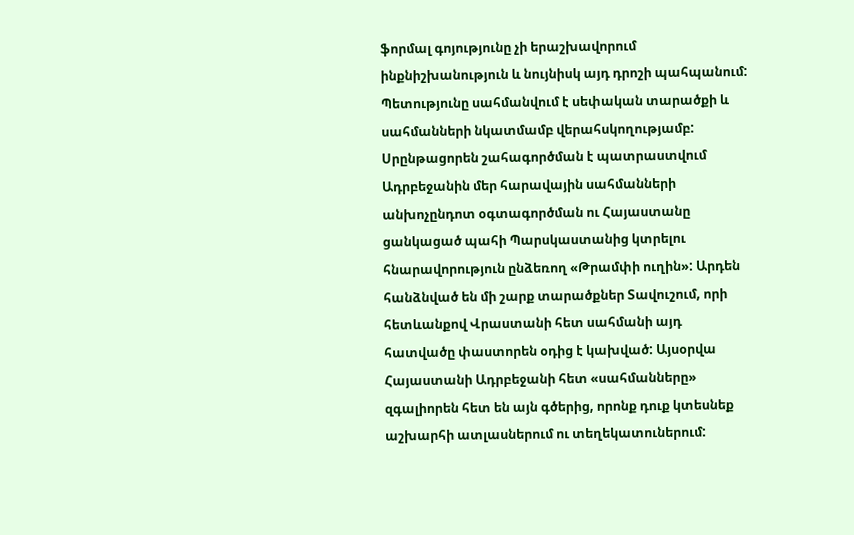ֆորմալ գոյությունը չի երաշխավորում ինքնիշխանություն և նույնիսկ այդ դրոշի պահպանում: Պետությունը սահմանվում է սեփական տարածքի և սահմանների նկատմամբ վերահսկողությամբ: Սրընթացորեն շահագործման է պատրաստվում Ադրբեջանին մեր հարավային սահմանների անխոչընդոտ օգտագործման ու Հայաստանը ցանկացած պահի Պարսկաստանից կտրելու հնարավորություն ընձեռող «Թրամփի ուղին»: Արդեն հանձնված են մի շարք տարածքներ Տավուշում, որի հետևանքով Վրաստանի հետ սահմանի այդ հատվածը փաստորեն օդից է կախված: Այսօրվա Հայաստանի Ադրբեջանի հետ «սահմանները» զգալիորեն հետ են այն գծերից, որոնք դուք կտեսնեք աշխարհի ատլասներում ու տեղեկատուներում: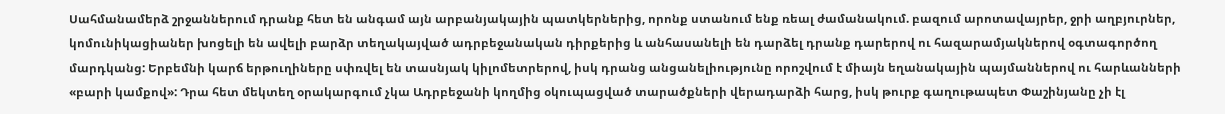Սահմանամերձ շրջաններում դրանք հետ են անգամ այն արբանյակային պատկերներից, որոնք ստանում ենք ռեալ ժամանակում. բազում արոտավայրեր, ջրի աղբյուրներ, կոմունիկացիաներ խոցելի են ավելի բարձր տեղակայված ադրբեջանական դիրքերից և անհասանելի են դարձել դրանք դարերով ու հազարամյակներով օգտագործող մարդկանց: Երբեմնի կարճ երթուղիները սփռվել են տասնյակ կիլոմետրերով, իսկ դրանց անցանելիությունը որոշվում է միայն եղանակային պայմաններով ու հարևանների «բարի կամքով»: Դրա հետ մեկտեղ օրակարգում չկա Ադրբեջանի կողմից օկուպացված տարածքների վերադարձի հարց, իսկ թուրք գաղութապետ Փաշինյանը չի էլ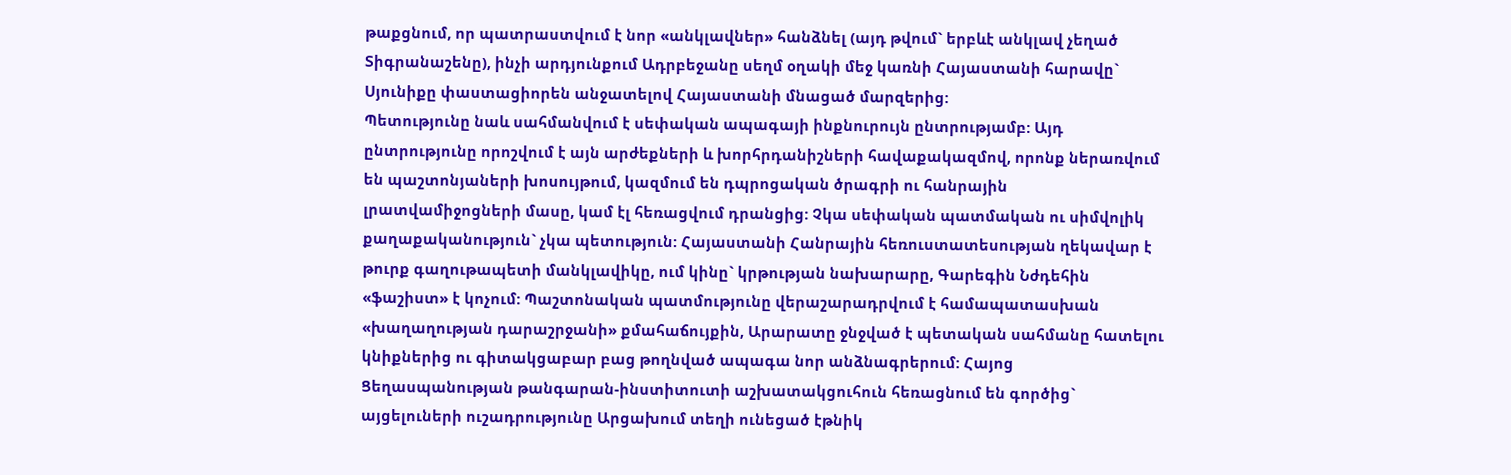թաքցնում, որ պատրաստվում է նոր «անկլավներ» հանձնել (այդ թվում` երբևէ անկլավ չեղած Տիգրանաշենը), ինչի արդյունքում Ադրբեջանը սեղմ օղակի մեջ կառնի Հայաստանի հարավը` Սյունիքը փաստացիորեն անջատելով Հայաստանի մնացած մարզերից:
Պետությունը նաև սահմանվում է սեփական ապագայի ինքնուրույն ընտրությամբ: Այդ ընտրությունը որոշվում է այն արժեքների և խորհրդանիշների հավաքակազմով, որոնք ներառվում են պաշտոնյաների խոսույթում, կազմում են դպրոցական ծրագրի ու հանրային լրատվամիջոցների մասը, կամ էլ հեռացվում դրանցից: Չկա սեփական պատմական ու սիմվոլիկ քաղաքականություն` չկա պետություն: Հայաստանի Հանրային հեռուստատեսության ղեկավար է թուրք գաղութապետի մանկլավիկը, ում կինը` կրթության նախարարը, Գարեգին Նժդեհին «ֆաշիստ» է կոչում: Պաշտոնական պատմությունը վերաշարադրվում է համապատասխան «խաղաղության դարաշրջանի» քմահաճույքին, Արարատը ջնջված է պետական սահմանը հատելու կնիքներից ու գիտակցաբար բաց թողնված ապագա նոր անձնագրերում: Հայոց Ցեղասպանության թանգարան-ինստիտուտի աշխատակցուհուն հեռացնում են գործից` այցելուների ուշադրությունը Արցախում տեղի ունեցած էթնիկ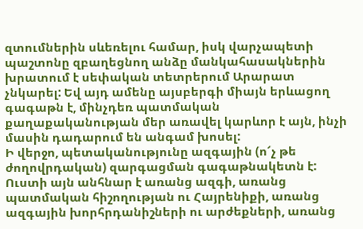զտումներին սևեռելու համար, իսկ վարչապետի պաշտոնը զբաղեցնող անձը մանկահասակներին խրատում է սեփական տետրերում Արարատ չնկարել: Եվ այդ ամենը այսբերգի միայն երևացող գագաթն է, մինչդեռ պատմական քաղաքականության մեր առավել կարևոր է այն, ինչի մասին դադարում են անգամ խոսել:
Ի վերջո, պետականությունը ազգային (ո՜չ թե ժողովրդական) զարգացման գագաթնակետն է: Ուստի այն անհնար է առանց ազգի, առանց պատմական հիշողության ու Հայրենիքի, առանց ազգային խորհրդանիշների ու արժեքների, առանց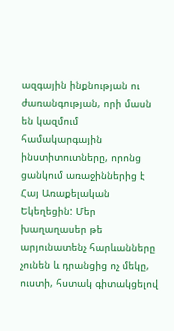ազգային ինքնության ու ժառանգության, որի մասն են կազմում համակարգային ինստիտուտները, որոնց ցանկում առաջիններից է Հայ Առաքելական Եկեղեցին: Մեր խաղաղասեր թե արյունատենչ հարևանները չունեն և դրանցից ոչ մեկը, ուստի, հստակ գիտակցելով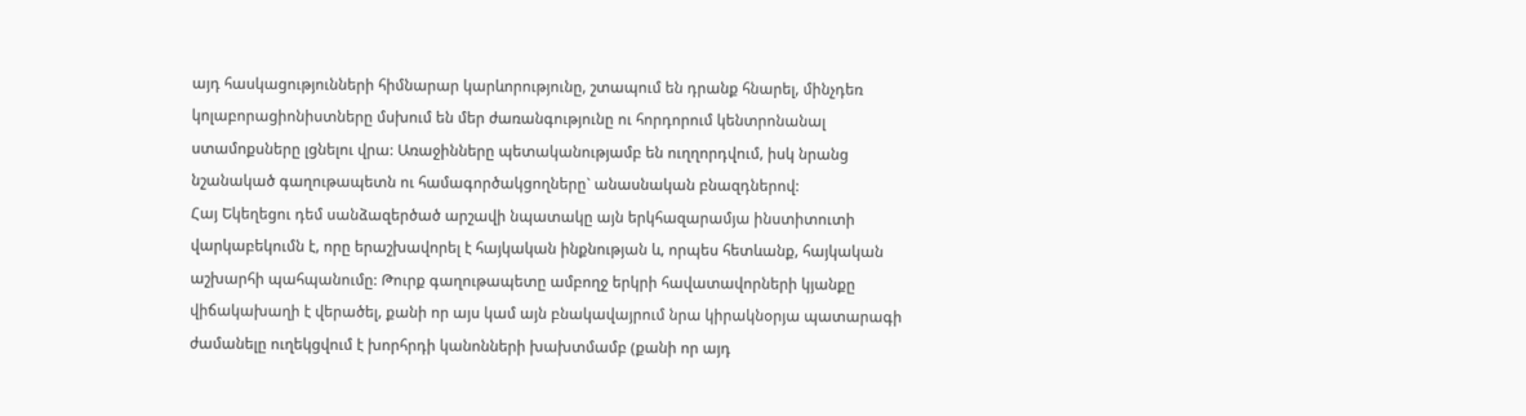այդ հասկացությունների հիմնարար կարևորությունը, շտապում են դրանք հնարել, մինչդեռ կոլաբորացիոնիստները մսխում են մեր ժառանգությունը ու հորդորում կենտրոնանալ ստամոքսները լցնելու վրա: Առաջինները պետականությամբ են ուղղորդվում, իսկ նրանց նշանակած գաղութապետն ու համագործակցողները` անասնական բնազդներով:
Հայ Եկեղեցու դեմ սանձազերծած արշավի նպատակը այն երկհազարամյա ինստիտուտի վարկաբեկումն է, որը երաշխավորել է հայկական ինքնության և, որպես հետևանք, հայկական աշխարհի պահպանումը: Թուրք գաղութապետը ամբողջ երկրի հավատավորների կյանքը վիճակախաղի է վերածել, քանի որ այս կամ այն բնակավայրում նրա կիրակնօրյա պատարագի ժամանելը ուղեկցվում է խորհրդի կանոնների խախտմամբ (քանի որ այդ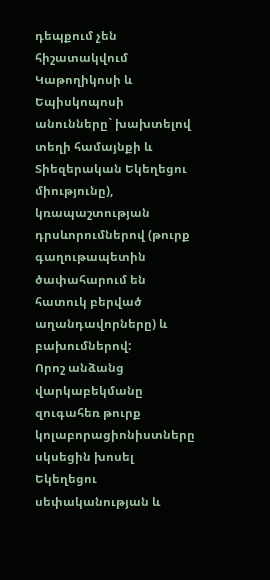դեպքում չեն հիշատակվում Կաթողիկոսի և Եպիսկոպոսի անունները` խախտելով տեղի համայնքի և Տիեզերական Եկեղեցու միությունը), կռապաշտության դրսևորումներով (թուրք գաղութապետին ծափահարում են հատուկ բերված աղանդավորները) և բախումներով:
Որոշ անձանց վարկաբեկմանը զուգահեռ թուրք կոլաբորացիոնիստները սկսեցին խոսել Եկեղեցու սեփականության և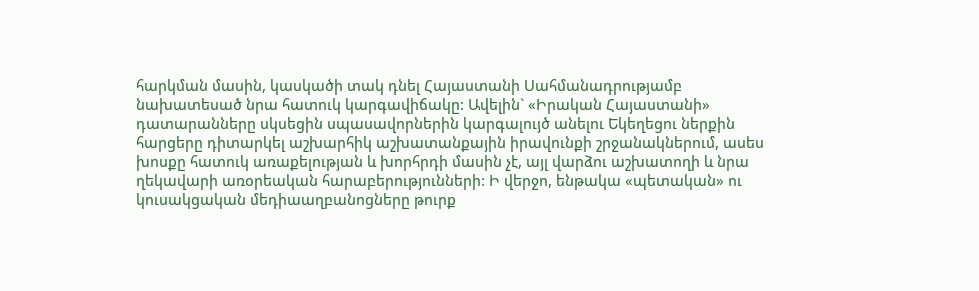հարկման մասին, կասկածի տակ դնել Հայաստանի Սահմանադրությամբ նախատեսած նրա հատուկ կարգավիճակը: Ավելին` «Իրական Հայաստանի» դատարանները սկսեցին սպասավորներին կարգալույծ անելու Եկեղեցու ներքին հարցերը դիտարկել աշխարհիկ աշխատանքային իրավունքի շրջանակներում, ասես խոսքը հատուկ առաքելության և խորհրդի մասին չէ, այլ վարձու աշխատողի և նրա ղեկավարի առօրեական հարաբերությունների: Ի վերջո, ենթակա «պետական» ու կուսակցական մեդիաաղբանոցները թուրք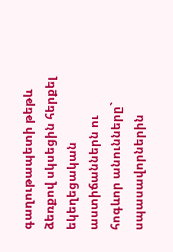գաղութապետի թեթև ձեռքով սկսեցին հերքել եկեղեցական աստիճաններն ու հոգևոր անունները` սպասավորներին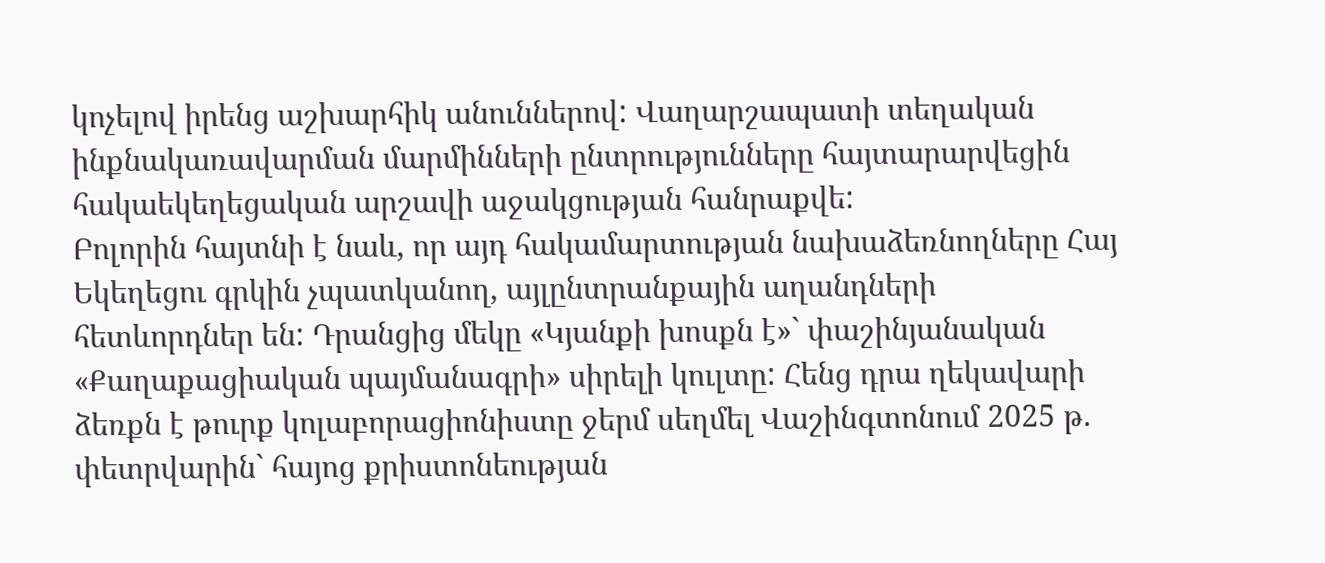կոչելով իրենց աշխարհիկ անուններով: Վաղարշապատի տեղական ինքնակառավարման մարմինների ընտրությունները հայտարարվեցին հակաեկեղեցական արշավի աջակցության հանրաքվե:
Բոլորին հայտնի է նաև, որ այդ հակամարտության նախաձեռնողները Հայ Եկեղեցու գրկին չպատկանող, այլընտրանքային աղանդների հետևորդներ են: Դրանցից մեկը «Կյանքի խոսքն է»` փաշինյանական «Քաղաքացիական պայմանագրի» սիրելի կուլտը: Հենց դրա ղեկավարի ձեռքն է թուրք կոլաբորացիոնիստը ջերմ սեղմել Վաշինգտոնում 2025 թ. փետրվարին` հայոց քրիստոնեության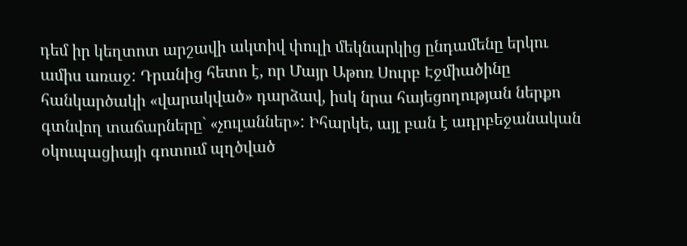դեմ իր կեղտոտ արշավի ակտիվ փուլի մեկնարկից ընդամենը երկու ամիս առաջ: Դրանից հետո է, որ Մայր Աթոռ Սուրբ Էջմիածինը հանկարծակի «վարակված» դարձավ, իսկ նրա հայեցողության ներքո գտնվող տաճարները` «չուլաններ»: Իհարկե, այլ բան է ադրբեջանական օկուպացիայի գոտում պղծված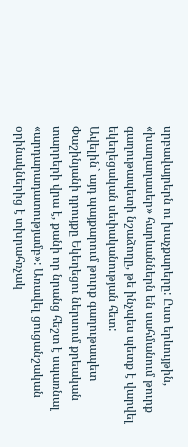սրբավայրերն ու խաչքարերը: Ըստ երևույթին, «խաղաղասեր» հարևաններն են սահմանում թուրք գաղութապետի նշաձողը, թե ինչպես պետք է վարվել եկեղեցական սեփականության հետ:
Ավելին` այդ պայքարում թուրք գաղութապետ Փաշինյանի դրույքը Եկեղեցու ներսում քրեական տարրերի վրա է, քանի որ նրանց հեշտ է սպառնալ «արդարադատությամբ»: Առավել ցուցանշական օրինակներից է տխրահռչակ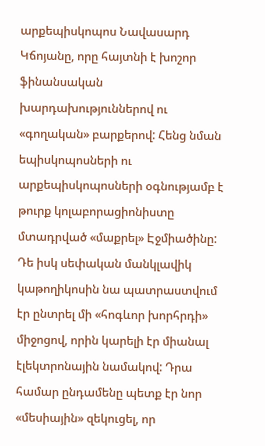արքեպիսկոպոս Նավասարդ Կճոյանը, որը հայտնի է խոշոր ֆինանսական խարդախություններով ու «գողական» բարքերով: Հենց նման եպիսկոպոսների ու արքեպիսկոպոսների օգնությամբ է թուրք կոլաբորացիոնիստը մտադրված «մաքրել» Էջմիածինը: Դե իսկ սեփական մանկլավիկ կաթողիկոսին նա պատրաստվում էր ընտրել մի «հոգևոր խորհրդի» միջոցով, որին կարելի էր միանալ էլեկտրոնային նամակով: Դրա համար ընդամենը պետք էր նոր «մեսիային» զեկուցել, որ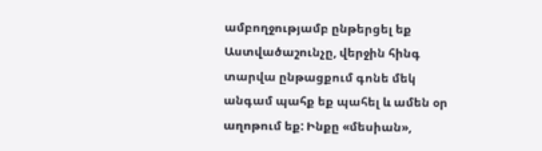ամբողջությամբ ընթերցել եք Աստվածաշունչը, վերջին հինգ տարվա ընթացքում գոնե մեկ անգամ պահք եք պահել և ամեն օր աղոթում եք: Ինքը «մեսիան»,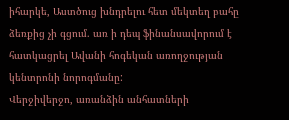իհարկե, Աստծուց խնդրելու հետ մեկտեղ բահը ձեռքից չի գցում. առ ի դեպ ֆինանսավորում է հատկացրել Ավանի հոգեկան առողջության կենտրոնի նորոգմանը:
Վերջիվերջո, առանձին անհատների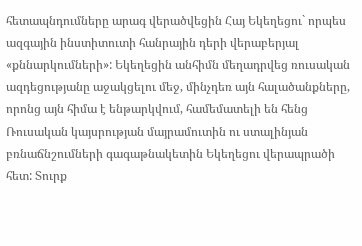հետապնդումները արագ վերածվեցին Հայ Եկեղեցու` որպես ազգային ինստիտուտի հանրային դերի վերաբերյալ «քննարկումների»: Եկեղեցին անհիմն մեղադրվեց ռուսական ազդեցությանը աջակցելու մեջ, մինչդեռ այն հալածանքները, որոնց այն հիմա է ենթարկվում, համեմատելի են հենց Ռուսական կայսրության մայրամուտին ու ստալինյան բռնաճնշումների գագաթնակետին Եկեղեցու վերապրածի հետ: Տուրք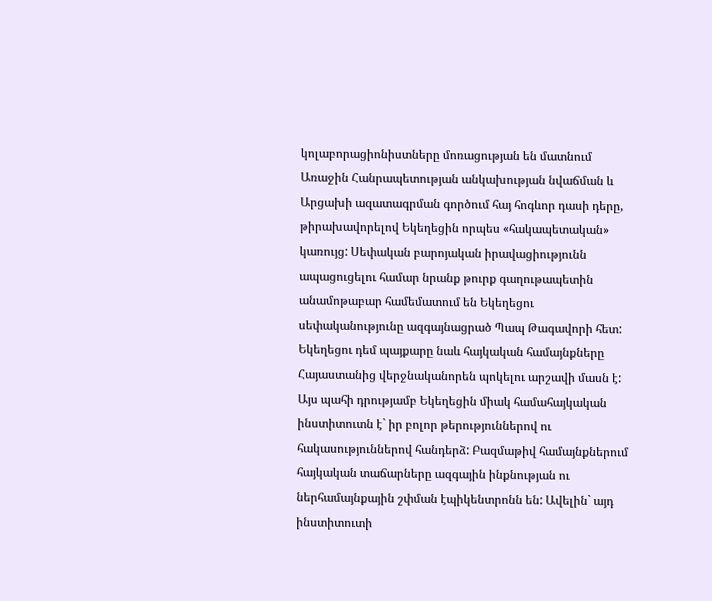կոլաբորացիոնիստները մոռացության են մատնում Առաջին Հանրապետության անկախության նվաճման և Արցախի ազատագրման գործում հայ հոգևոր դասի դերը, թիրախավորելով Եկեղեցին որպես «հակապետական» կառույց: Սեփական բարոյական իրավացիությունն ապացուցելու համար նրանք թուրք գաղութապետին անամոթաբար համեմատում են Եկեղեցու սեփականությունը ազգայնացրած Պապ Թագավորի հետ:
Եկեղեցու դեմ պայքարը նաև հայկական համայնքները Հայաստանից վերջնականորեն պոկելու արշավի մասն է: Այս պահի դրությամբ Եկեղեցին միակ համահայկական ինստիտուտն է` իր բոլոր թերություններով ու հակասություններով հանդերձ: Բազմաթիվ համայնքներում հայկական տաճարները ազգային ինքնության ու ներհամայնքային շփման էպիկենտրոնն են: Ավելին` այդ ինստիտուտի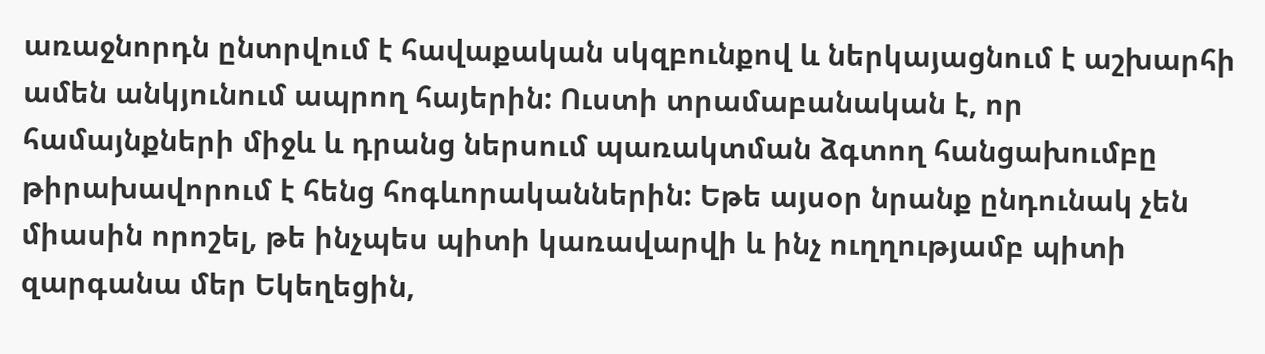առաջնորդն ընտրվում է հավաքական սկզբունքով և ներկայացնում է աշխարհի ամեն անկյունում ապրող հայերին: Ուստի տրամաբանական է, որ համայնքների միջև և դրանց ներսում պառակտման ձգտող հանցախումբը թիրախավորում է հենց հոգևորականներին: Եթե այսօր նրանք ընդունակ չեն միասին որոշել, թե ինչպես պիտի կառավարվի և ինչ ուղղությամբ պիտի զարգանա մեր Եկեղեցին,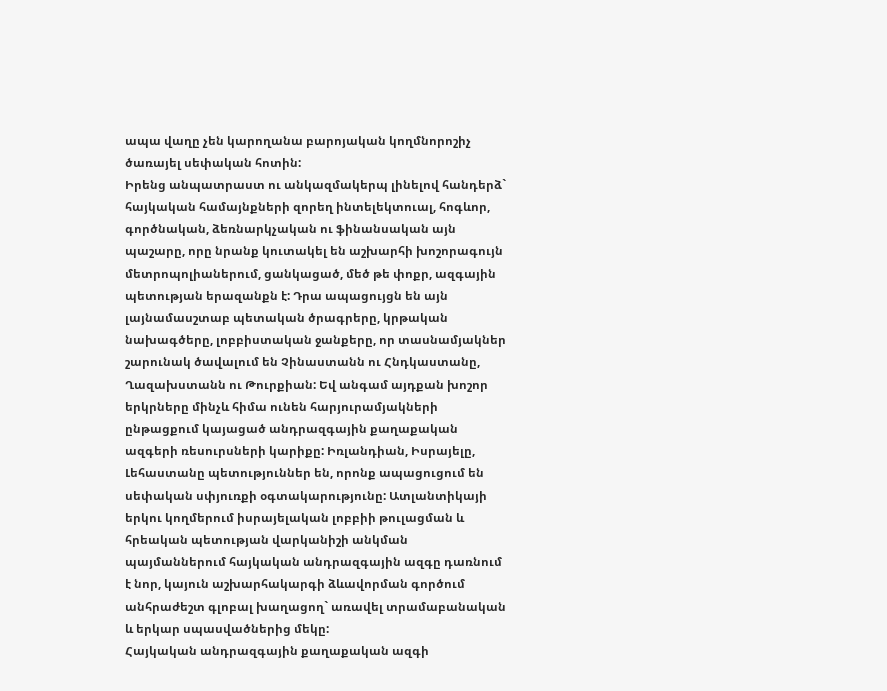ապա վաղը չեն կարողանա բարոյական կողմնորոշիչ ծառայել սեփական հոտին:
Իրենց անպատրաստ ու անկազմակերպ լինելով հանդերձ` հայկական համայնքների զորեղ ինտելեկտուալ, հոգևոր, գործնական, ձեռնարկչական ու ֆինանսական այն պաշարը, որը նրանք կուտակել են աշխարհի խոշորագույն մետրոպոլիաներում, ցանկացած, մեծ թե փոքր, ազգային պետության երազանքն է: Դրա ապացույցն են այն լայնամասշտաբ պետական ծրագրերը, կրթական նախագծերը, լոբբիստական ջանքերը, որ տասնամյակներ շարունակ ծավալում են Չինաստանն ու Հնդկաստանը, Ղազախստանն ու Թուրքիան: Եվ անգամ այդքան խոշոր երկրները մինչև հիմա ունեն հարյուրամյակների ընթացքում կայացած անդրազգային քաղաքական ազգերի ռեսուրսների կարիքը: Իռլանդիան, Իսրայելը, Լեհաստանը պետություններ են, որոնք ապացուցում են սեփական սփյուռքի օգտակարությունը: Ատլանտիկայի երկու կողմերում իսրայելական լոբբիի թուլացման և հրեական պետության վարկանիշի անկման պայմաններում հայկական անդրազգային ազգը դառնում է նոր, կայուն աշխարհակարգի ձևավորման գործում անհրաժեշտ գլոբալ խաղացող` առավել տրամաբանական և երկար սպասվածներից մեկը:
Հայկական անդրազգային քաղաքական ազգի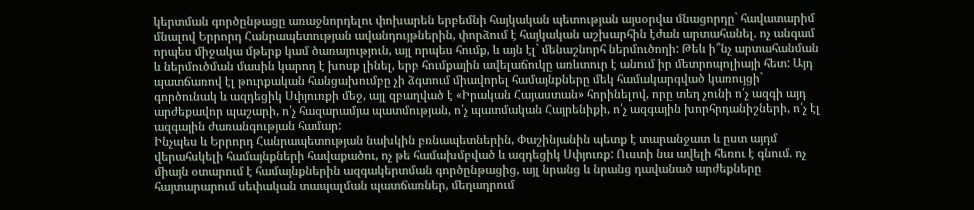կերտման գործընթացը առաջնորդելու փոխարեն երբեմնի հայկական պետության այսօրվա մնացորդը` հավատարիմ մնալով Երրորդ Հանրապետության ավանդույթներին, փորձում է հայկական աշխարհին էժան արտահանել. ոչ անգամ որպես միջակա մթերք կամ ծառայություն, այլ որպես հումք, և այն էլ` մենաշնորհ ներմուծողի: Թեև ի՞նչ արտահանման և ներմուծման մասին կարող է խոսք լինել, երբ հումքային ավելաճուկը առևտուր է անում իր մետրոպոլիայի հետ: Այդ պատճառով էլ թուրքական հանցախումբը չի ձգտում միավորել համայնքները մեկ համակարգված կառույցի` գործունակ և ազդեցիկ Սփյուռքի մեջ, այլ զբաղված է «Իրական Հայաստան» հորինելով, որը տեղ չունի ո՛չ ազգի այդ արժեքավոր պաշարի, ո՛չ հազարամյա պատմության, ո՛չ պատմական Հայրենիքի, ո՛չ ազգային խորհրդանիշների, ո՛չ էլ ազգային ժառանգության համար:
Ինչպես և Երրորդ Հանրապետության նախկին բռնապետներին, Փաշինյանին պետք է տարանջատ և ըստ այդմ վերահսկելի համայնքների հավաքածու, ոչ թե համախմբված և ազդեցիկ Սփյուռք: Ուստի նա ավելի հեռու է գնում. ոչ միայն օտարում է համայնքներին ազգակերտման գործընթացից, այլ նրանց և նրանց դավանած արժեքները հայտարարում սեփական տապալման պատճառներ, մեղադրում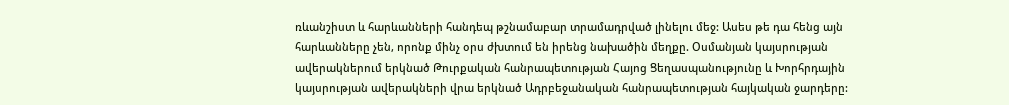ռևանշիստ և հարևանների հանդեպ թշնամաբար տրամադրված լինելու մեջ: Ասես թե դա հենց այն հարևանները չեն, որոնք մինչ օրս ժխտում են իրենց նախածին մեղքը. Օսմանյան կայսրության ավերակներում երկնած Թուրքական հանրապետության Հայոց Ցեղասպանությունը և Խորհրդային կայսրության ավերակների վրա երկնած Ադրբեջանական հանրապետության հայկական ջարդերը: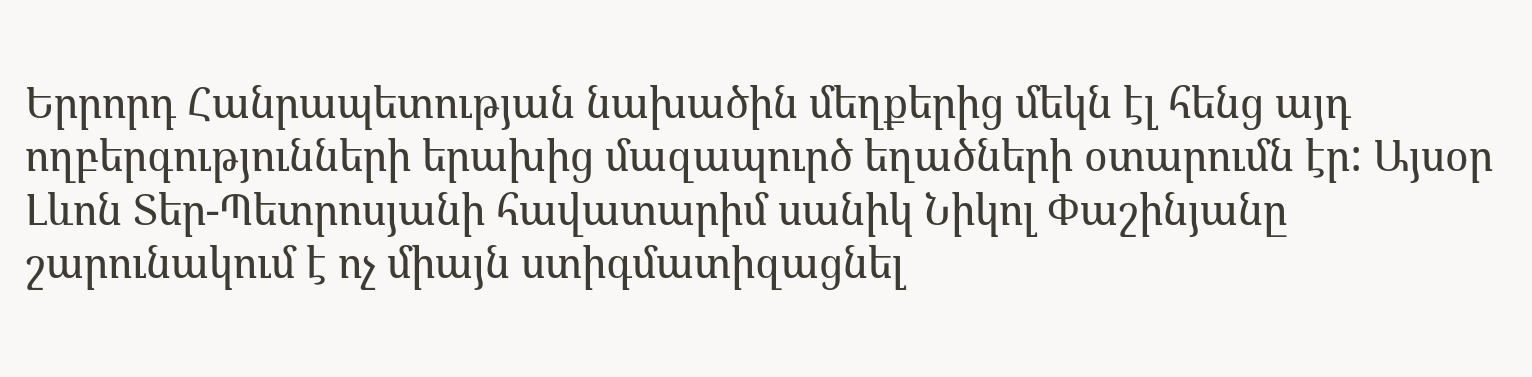Երրորդ Հանրապետության նախածին մեղքերից մեկն էլ հենց այդ ողբերգությունների երախից մազապուրծ եղածների օտարումն էր: Այսօր Լևոն Տեր-Պետրոսյանի հավատարիմ սանիկ Նիկոլ Փաշինյանը շարունակում է ոչ միայն ստիգմատիզացնել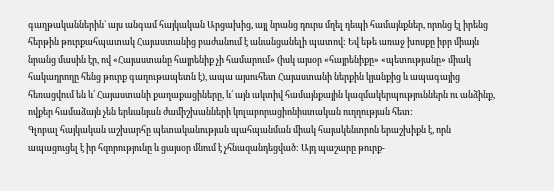գաղթականներին` այս անգամ հայկական Արցախից, այլ նրանց դուրս մղել դեպի համայնքներ, որոնց էլ իրենց հերթին թուրքահպատակ Հայաստանից բաժանում է անանցանելի պատով: Եվ եթե առաջ խոսքը իբր միայն նրանց մասին էր, ով «Հայաստանը հայրենիք չի համարում» (իսկ այսօր «հայրենիքը» «պետությանը» միակ հակադրողը հենց թուրք գաղութապետն է), ապա այսուհետ Հայաստանի ներքին կյանքից և ապագայից հեռացվում են և՛ Հայաստանի քաղաքացիները, և՛ այն ակտիվ համայնքային կազմակերպություններն ու անձինք, ովքեր համաձայն չեն երևանյան ժամիշխանների կոլաբորացիոնիստական ուղղության հետ:
Գլոբալ հայկական աշխարհը պետականության պահպանման միակ հայակենտրոն երաշխիքն է, որն ապացուցել է իր հզորությունը և ցայսօր մնում է չհնազանդեցված: Այդ պաշարը թուրք-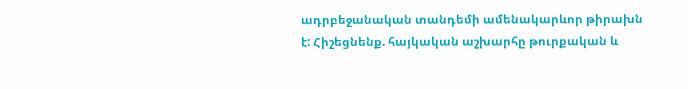ադրբեջանական տանդեմի ամենակարևոր թիրախն է: Հիշեցնենք. հայկական աշխարհը թուրքական և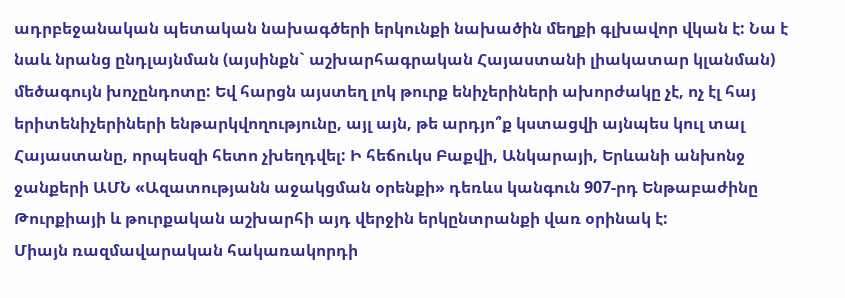ադրբեջանական պետական նախագծերի երկունքի նախածին մեղքի գլխավոր վկան է: Նա է նաև նրանց ընդլայնման (այսինքն` աշխարհագրական Հայաստանի լիակատար կլանման) մեծագույն խոչընդոտը: Եվ հարցն այստեղ լոկ թուրք ենիչերիների ախորժակը չէ, ոչ էլ հայ երիտենիչերիների ենթարկվողությունը, այլ այն, թե արդյո՞ք կստացվի այնպես կուլ տալ Հայաստանը, որպեսզի հետո չխեղդվել: Ի հեճուկս Բաքվի, Անկարայի, Երևանի անխոնջ ջանքերի ԱՄՆ «Ազատությանն աջակցման օրենքի» դեռևս կանգուն 907-րդ Ենթաբաժինը Թուրքիայի և թուրքական աշխարհի այդ վերջին երկընտրանքի վառ օրինակ է:
Միայն ռազմավարական հակառակորդի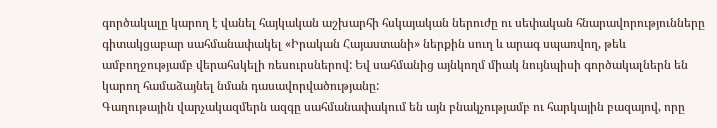գործակալը կարող է վանել հայկական աշխարհի հսկայական ներուժը ու սեփական հնարավորությունները գիտակցաբար սահմանափակել «Իրական Հայաստանի» ներքին սուղ և արագ սպառվող, թեև ամբողջությամբ վերահսկելի ռեսուրսներով: Եվ սահմանից այնկողմ միակ նույնպիսի գործակալներն են կարող համաձայնել նման դասավորվածությանը:
Գաղութային վարչակազմերն ազգը սահմանափակում են այն բնակչությամբ ու հարկային բազայով, որը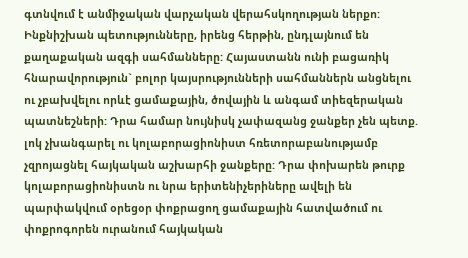գտնվում է անմիջական վարչական վերահսկողության ներքո: Ինքնիշխան պետությունները, իրենց հերթին, ընդլայնում են քաղաքական ազգի սահմանները: Հայաստանն ունի բացառիկ հնարավորություն` բոլոր կայսրությունների սահմաններն անցնելու ու չբախվելու որևէ ցամաքային, ծովային և անգամ տիեզերական պատնեշների: Դրա համար նույնիսկ չափազանց ջանքեր չեն պետք. լոկ չխանգարել ու կոլաբորացիոնիստ հռետորաբանությամբ չզրոյացնել հայկական աշխարհի ջանքերը: Դրա փոխարեն թուրք կոլաբորացիոնիստն ու նրա երիտենիչերիները ավելի են պարփակվում օրեցօր փոքրացող ցամաքային հատվածում ու փոքրոգորեն ուրանում հայկական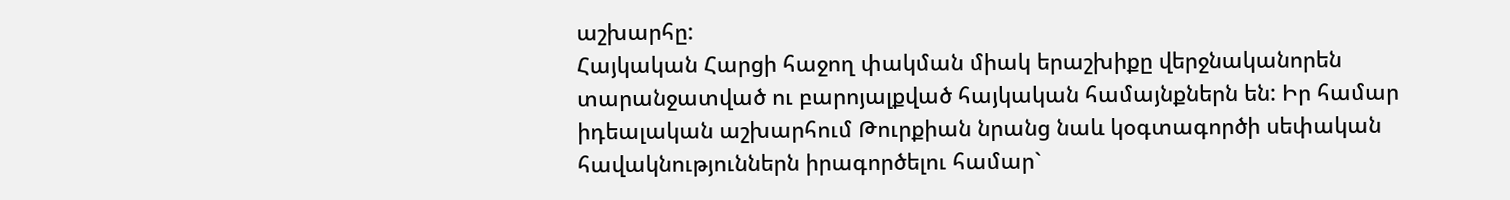աշխարհը:
Հայկական Հարցի հաջող փակման միակ երաշխիքը վերջնականորեն տարանջատված ու բարոյալքված հայկական համայնքներն են: Իր համար իդեալական աշխարհում Թուրքիան նրանց նաև կօգտագործի սեփական հավակնություններն իրագործելու համար`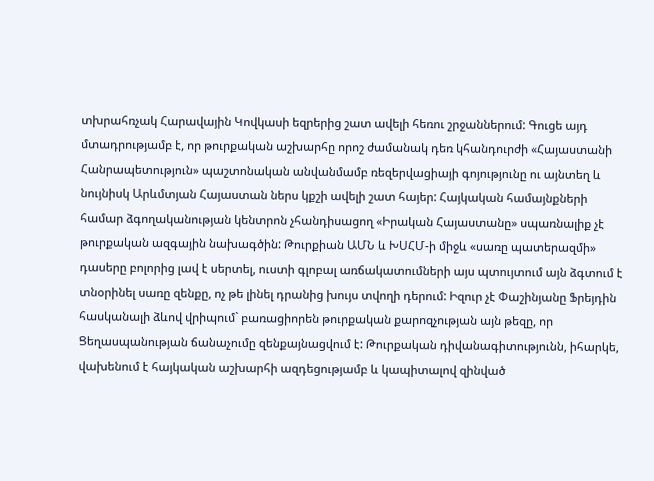տխրահռչակ Հարավային Կովկասի եզրերից շատ ավելի հեռու շրջաններում: Գուցե այդ մտադրությամբ է, որ թուրքական աշխարհը որոշ ժամանակ դեռ կհանդուրժի «Հայաստանի Հանրապետություն» պաշտոնական անվանմամբ ռեզերվացիայի գոյությունը ու այնտեղ և նույնիսկ Արևմտյան Հայաստան ներս կքշի ավելի շատ հայեր: Հայկական համայնքների համար ձգողականության կենտրոն չհանդիսացող «Իրական Հայաստանը» սպառնալիք չէ թուրքական ազգային նախագծին: Թուրքիան ԱՄՆ և ԽՍՀՄ-ի միջև «սառը պատերազմի» դասերը բոլորից լավ է սերտել, ուստի գլոբալ առճակատումների այս պտույտում այն ձգտում է տնօրինել սառը զենքը, ոչ թե լինել դրանից խույս տվողի դերում: Իզուր չէ Փաշինյանը Ֆրեյդին հասկանալի ձևով վրիպում` բառացիորեն թուրքական քարոզչության այն թեզը, որ Ցեղասպանության ճանաչումը զենքայնացվում է: Թուրքական դիվանագիտությունն, իհարկե, վախենում է հայկական աշխարհի ազդեցությամբ և կապիտալով զինված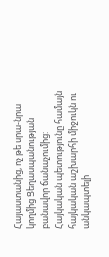Հայաստանից, ոչ թե սրա-նրա կողմից Ցեղասպանության բանավոր ճանաչումից:
Հայկական պետությունը համայն հայկական աշխարհի միջուկն ու անկապտելի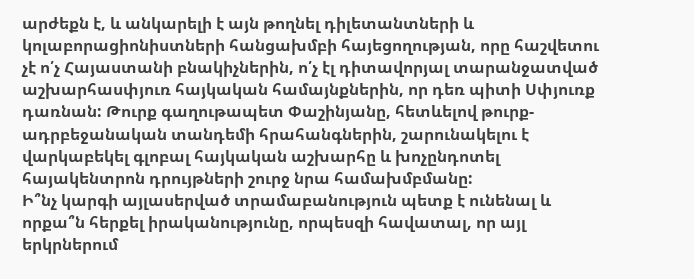արժեքն է, և անկարելի է այն թողնել դիլետանտների և կոլաբորացիոնիստների հանցախմբի հայեցողության, որը հաշվետու չէ ո՛չ Հայաստանի բնակիչներին, ո՛չ էլ դիտավորյալ տարանջատված աշխարհասփյուռ հայկական համայնքներին, որ դեռ պիտի Սփյուռք դառնան: Թուրք գաղութապետ Փաշինյանը, հետևելով թուրք-ադրբեջանական տանդեմի հրահանգներին, շարունակելու է վարկաբեկել գլոբալ հայկական աշխարհը և խոչընդոտել հայակենտրոն դրույթների շուրջ նրա համախմբմանը:
Ի՞նչ կարգի այլասերված տրամաբանություն պետք է ունենալ և որքա՞ն հերքել իրականությունը, որպեսզի հավատալ, որ այլ երկրներում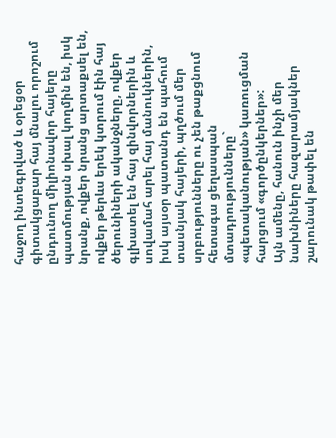հաջող ինտեգրված և օրեցօր գիտակցաբար հայ մնալու որոշում ընդունող միլիոնավոր հայերը պատմության սխալ կողմին են, իսկ նրանք, ովքեր նրանց արտաքսել են, ովքեր թերևս երեկ կտրում էին հայ ծերունիների ականջները, ովքեր գլխատել են հայ զինվորներին և սովամահ արել հայ մանուկներին, իսկ այսօր պատանդ են պահում տասնյակ հայերի, պղծում մեր սրբությունները ու չեն թաքցնում հետագա ցեղասպան մտադրությունները` «պետականության» կառուցման հարցում «գործընկերներ»:
Այն ամենը, հանուն ինչի մեր նախնիները հազարամյակներ շարունակ թափել են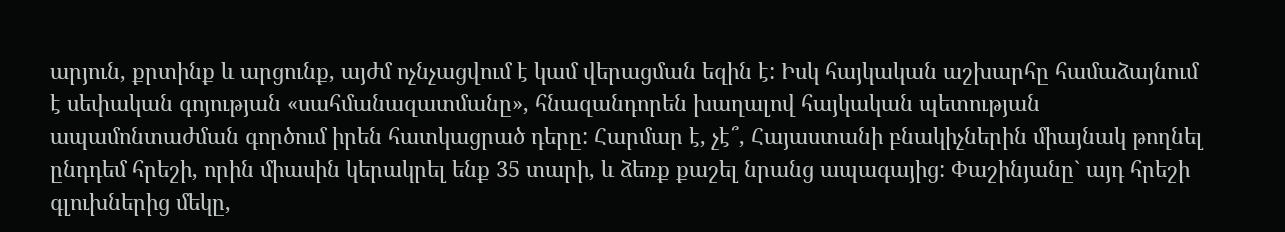արյուն, քրտինք և արցունք, այժմ ոչնչացվում է կամ վերացման եզին է: Իսկ հայկական աշխարհը համաձայնում է սեփական գոյության «սահմանազատմանը», հնազանդորեն խաղալով հայկական պետության ապամոնտաժման գործում իրեն հատկացրած դերը: Հարմար է, չէ՞, Հայաստանի բնակիչներին միայնակ թողնել ընդդեմ հրեշի, որին միասին կերակրել ենք 35 տարի, և ձեռք քաշել նրանց ապագայից: Փաշինյանը` այդ հրեշի գլուխներից մեկը,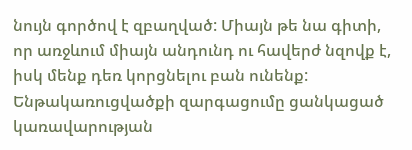նույն գործով է զբաղված: Միայն թե նա գիտի, որ առջևում միայն անդունդ ու հավերժ նզովք է, իսկ մենք դեռ կորցնելու բան ունենք:
Ենթակառուցվածքի զարգացումը ցանկացած կառավարության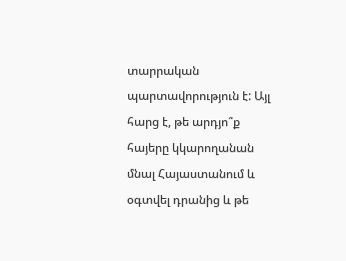տարրական պարտավորություն է: Այլ հարց է, թե արդյո՞ք հայերը կկարողանան մնալ Հայաստանում և օգտվել դրանից և թե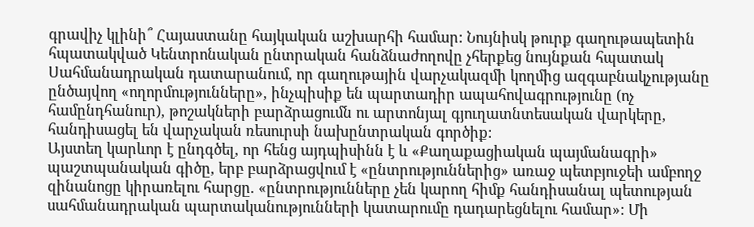գրավիչ կլինի՞ Հայաստանը հայկական աշխարհի համար: Նույնիսկ թուրք գաղութապետին հպատակված Կենտրոնական ընտրական հանձնաժողովը չհերքեց նույնքան հպատակ Սահմանադրական դատարանում, որ գաղութային վարչակազմի կողմից ազգաբնակչությանը ընծայվող «ողորմությունները», ինչպիսիք են պարտադիր ապահովագրությունը (ոչ համընդհանուր), թոշակների բարձրացումն ու արտոնյալ գյուղատնտեսական վարկերը, հանդիսացել են վարչական ռեսուրսի նախընտրական գործիք:
Այստեղ կարևոր է ընդգծել, որ հենց այդպիսինն է և «Քաղաքացիական պայմանագրի» պաշտպանական գիծը, երբ բարձրացվում է «ընտրություններից» առաջ պետբյուջեի ամբողջ զինանոցը կիրառելու հարցը. «ընտրությունները չեն կարող հիմք հանդիսանալ պետության սահմանադրական պարտականությունների կատարումը դադարեցնելու համար»: Մի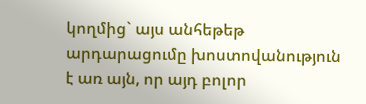կողմից` այս անհեթեթ արդարացումը խոստովանություն է առ այն, որ այդ բոլոր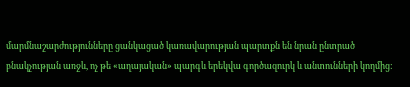մարմնաշարժությունները ցանկացած կառավարության պարտքն են նրան ընտրած բնակչության առջև, ոչ թե «աղայական» պարգև երեկվա գործազուրկ և անտունների կողմից: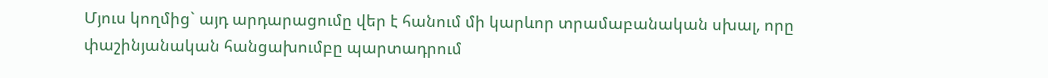Մյուս կողմից` այդ արդարացումը վեր է հանում մի կարևոր տրամաբանական սխալ, որը փաշինյանական հանցախումբը պարտադրում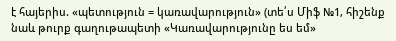է հայերիս. «պետություն = կառավարություն» (տե՛ս Միֆ №1, հիշենք նաև թուրք գաղութապետի «Կառավարությունը ես եմ»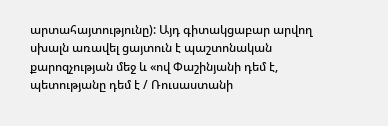արտահայտությունը): Այդ գիտակցաբար արվող սխալն առավել ցայտուն է պաշտոնական քարոզչության մեջ և «ով Փաշինյանի դեմ է, պետությանը դեմ է / Ռուսաստանի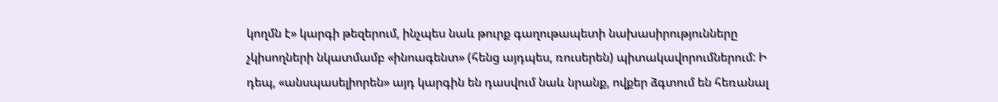կողմն է» կարգի թեզերում, ինչպես նաև թուրք գաղութապետի նախասիրությունները չկիսողների նկատմամբ «ինոագենտ» (հենց այդպես, ռուսերեն) պիտակավորումներում: Ի դեպ, «անսպասելիորեն» այդ կարգին են դասվում նաև նրանք, ովքեր ձգտում են հեռանալ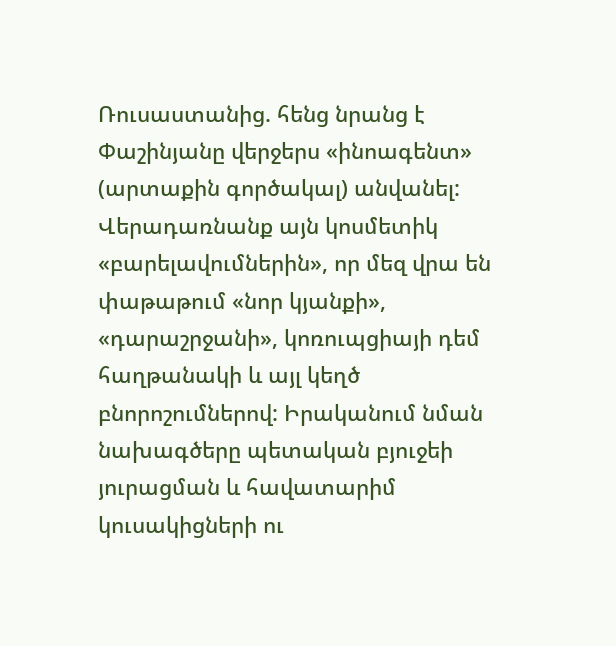Ռուսաստանից. հենց նրանց է Փաշինյանը վերջերս «ինոագենտ» (արտաքին գործակալ) անվանել:
Վերադառնանք այն կոսմետիկ «բարելավումներին», որ մեզ վրա են փաթաթում «նոր կյանքի», «դարաշրջանի», կոռուպցիայի դեմ հաղթանակի և այլ կեղծ բնորոշումներով: Իրականում նման նախագծերը պետական բյուջեի յուրացման և հավատարիմ կուսակիցների ու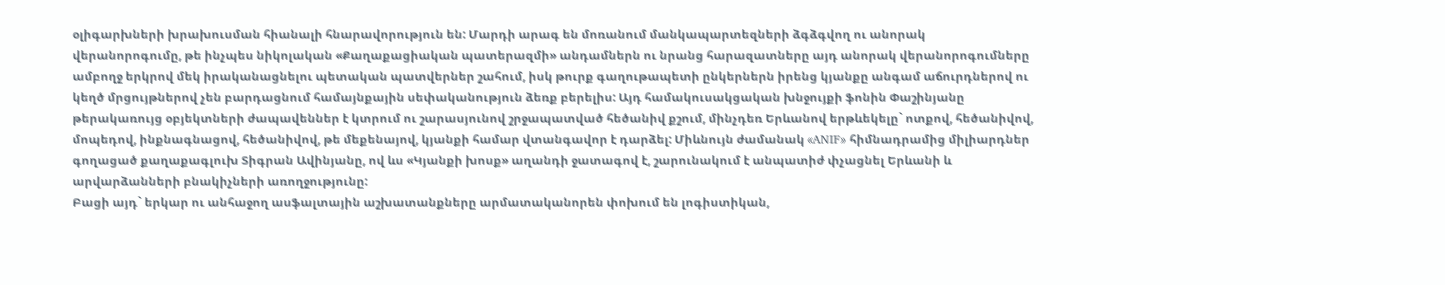օլիգարխների խրախուսման հիանալի հնարավորություն են: Մարդի արագ են մոռանում մանկապարտեզների ձգձգվող ու անորակ վերանորոգումը, թե ինչպես նիկոլական «Քաղաքացիական պատերազմի» անդամներն ու նրանց հարազատները այդ անորակ վերանորոգումները ամբողջ երկրով մեկ իրականացնելու պետական պատվերներ շահում, իսկ թուրք գաղութապետի ընկերներն իրենց կյանքը անգամ աճուրդներով ու կեղծ մրցույթներով չեն բարդացնում համայնքային սեփականություն ձեռք բերելիս: Այդ համակուսակցական խնջույքի ֆոնին Փաշինյանը թերակառույց օբյեկտների ժապավեններ է կտրում ու շարասյունով շրջապատված հեծանիվ քշում, մինչդեռ Երևանով երթևեկելը` ոտքով, հեծանիվով, մոպեդով, ինքնագնացով, հեծանիվով, թե մեքենայով, կյանքի համար վտանգավոր է դարձել: Միևնույն ժամանակ «ANIF» հիմնադրամից միլիարդներ գողացած քաղաքագլուխ Տիգրան Ավինյանը, ով ևս «Կյանքի խոսք» աղանդի ջատագով է, շարունակում է անպատիժ փչացնել Երևանի և արվարձանների բնակիչների առողջությունը:
Բացի այդ` երկար ու անհաջող ասֆալտային աշխատանքները արմատականորեն փոխում են լոգիստիկան,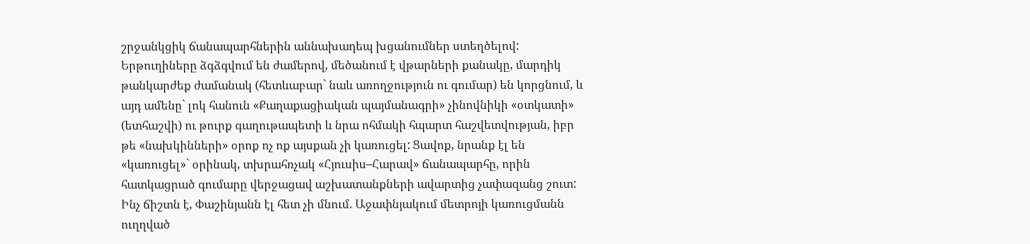շրջանկցիկ ճանապարհներին աննախադեպ խցանումներ ստեղծելով: Երթուղիները ձգձգվում են ժամերով, մեծանում է վթարների քանակը, մարդիկ թանկարժեք ժամանակ (հետևաբար` նաև առողջություն ու գումար) են կորցնում, և այդ ամենը` լոկ հանուն «Քաղաքացիական պայմանագրի» չինովնիկի «օտկատի» (ետհաշվի) ու թուրք գաղութապետի և նրա ոհմակի հպարտ հաշվետվության, իբր թե «նախկինների» օրոք ոչ ոք այսքան չի կառուցել: Ցավոք, նրանք էլ են «կառուցել»` օրինակ, տխրահռչակ «Հյուսիս–Հարավ» ճանապարհը, որին հատկացրած գումարը վերջացավ աշխատանքների ավարտից չափազանց շուտ: Ինչ ճիշտն է, Փաշինյանն էլ հետ չի մնում. Աջափնյակում մետրոյի կառուցմանն ուղղված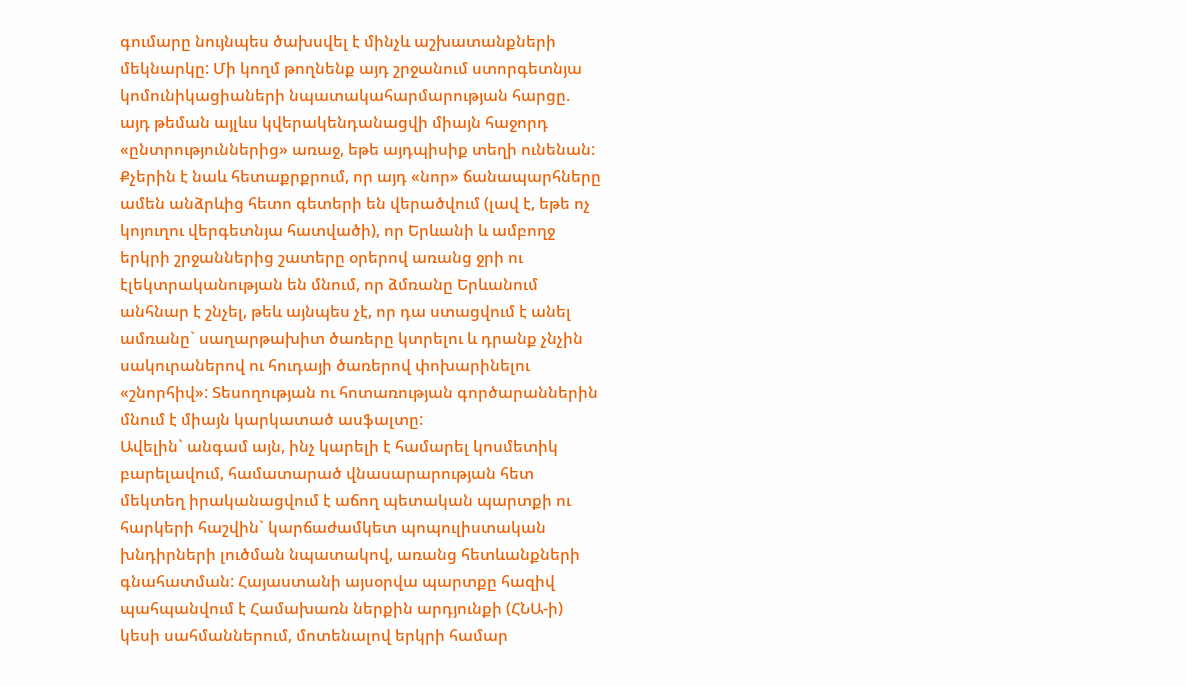գումարը նույնպես ծախսվել է մինչև աշխատանքների մեկնարկը: Մի կողմ թողնենք այդ շրջանում ստորգետնյա կոմունիկացիաների նպատակահարմարության հարցը. այդ թեման այլևս կվերակենդանացվի միայն հաջորդ «ընտրություններից» առաջ, եթե այդպիսիք տեղի ունենան:
Քչերին է նաև հետաքրքրում, որ այդ «նոր» ճանապարհները ամեն անձրևից հետո գետերի են վերածվում (լավ է, եթե ոչ կոյուղու վերգետնյա հատվածի), որ Երևանի և ամբողջ երկրի շրջաններից շատերը օրերով առանց ջրի ու էլեկտրականության են մնում, որ ձմռանը Երևանում անհնար է շնչել, թեև այնպես չէ, որ դա ստացվում է անել ամռանը` սաղարթախիտ ծառերը կտրելու և դրանք չնչին սակուրաներով ու հուդայի ծառերով փոխարինելու «շնորհիվ»: Տեսողության ու հոտառության գործարաններին մնում է միայն կարկատած ասֆալտը:
Ավելին` անգամ այն, ինչ կարելի է համարել կոսմետիկ բարելավում, համատարած վնասարարության հետ մեկտեղ իրականացվում է աճող պետական պարտքի ու հարկերի հաշվին` կարճաժամկետ պոպուլիստական խնդիրների լուծման նպատակով, առանց հետևանքների գնահատման: Հայաստանի այսօրվա պարտքը հազիվ պահպանվում է Համախառն ներքին արդյունքի (ՀՆԱ-ի) կեսի սահմաններում, մոտենալով երկրի համար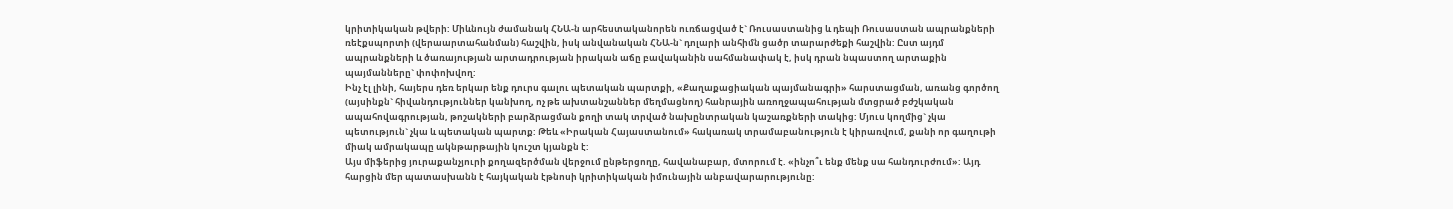կրիտիկական թվերի: Միևնույն ժամանակ ՀՆԱ-ն արհեստականորեն ուռճացված է` Ռուսաստանից և դեպի Ռուսաստան ապրանքների ռեէքսպորտի (վերաարտահանման) հաշվին, իսկ անվանական ՀՆԱ-ն` դոլարի անհիմն ցածր տարարժեքի հաշվին: Ըստ այդմ ապրանքների և ծառայության արտադրության իրական աճը բավականին սահմանափակ է, իսկ դրան նպաստող արտաքին պայմանները` փոփոխվող:
Ինչ էլ լինի, հայերս դեռ երկար ենք դուրս գալու պետական պարտքի, «Քաղաքացիական պայմանագրի» հարստացման, առանց գործող (այսինքն` հիվանդություններ կանխող, ոչ թե ախտանշաններ մեղմացնող) հանրային առողջապահության մտցրած բժշկական ապահովագրության, թոշակների բարձրացման քողի տակ տրված նախընտրական կաշառքների տակից: Մյուս կողմից` չկա պետություն` չկա և պետական պարտք: Թեև «Իրական Հայաստանում» հակառակ տրամաբանություն է կիրառվում, քանի որ գաղութի միակ ամրակապը ակնթարթային կուշտ կյանքն է:
Այս միֆերից յուրաքանչյուրի քողազերծման վերջում ընթերցողը, հավանաբար, մտորում է. «ինչո՞ւ ենք մենք սա հանդուրժում»: Այդ հարցին մեր պատասխանն է հայկական էթնոսի կրիտիկական իմունային անբավարարությունը: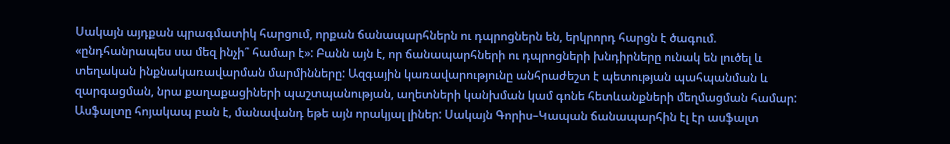Սակայն այդքան պրագմատիկ հարցում, որքան ճանապարհներն ու դպրոցներն են, երկրորդ հարցն է ծագում. «ընդհանրապես սա մեզ ինչի՞ համար է»: Բանն այն է, որ ճանապարհների ու դպրոցների խնդիրները ունակ են լուծել և տեղական ինքնակառավարման մարմինները: Ազգային կառավարությունը անհրաժեշտ է պետության պահպանման և զարգացման, նրա քաղաքացիների պաշտպանության, աղետների կանխման կամ գոնե հետևանքների մեղմացման համար:
Ասֆալտը հոյակապ բան է, մանավանդ եթե այն որակյալ լիներ: Սակայն Գորիս–Կապան ճանապարհին էլ էր ասֆալտ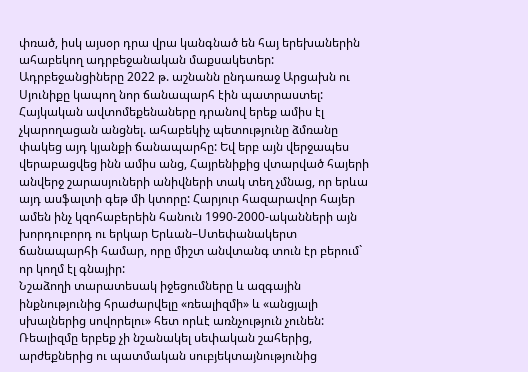փռած, իսկ այսօր դրա վրա կանգնած են հայ երեխաներին ահաբեկող ադրբեջանական մաքսակետեր: Ադրբեջանցիները 2022 թ. աշնանն ընդառաջ Արցախն ու Սյունիքը կապող նոր ճանապարհ էին պատրաստել: Հայկական ավտոմեքենաները դրանով երեք ամիս էլ չկարողացան անցնել. ահաբեկիչ պետությունը ձմռանը փակեց այդ կյանքի ճանապարհը: Եվ երբ այն վերջապես վերաբացվեց ինն ամիս անց, Հայրենիքից վտարված հայերի անվերջ շարասյուների անիվների տակ տեղ չմնաց, որ երևա այդ ասֆալտի գեթ մի կտորը: Հարյուր հազարավոր հայեր ամեն ինչ կզոհաբերեին հանուն 1990-2000-ականների այն խորդուբորդ ու երկար Երևան–Ստեփանակերտ ճանապարհի համար, որը միշտ անվտանգ տուն էր բերում` որ կողմ էլ գնայիր:
Նշաձողի տարատեսակ իջեցումները և ազգային ինքնությունից հրաժարվելը «ռեալիզմի» և «անցյալի սխալներից սովորելու» հետ որևէ առնչություն չունեն: Ռեալիզմը երբեք չի նշանակել սեփական շահերից, արժեքներից ու պատմական սուբյեկտայնությունից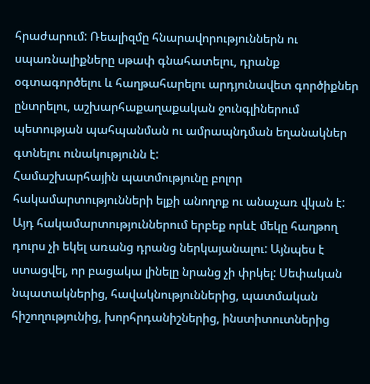հրաժարում: Ռեալիզմը հնարավորություններն ու սպառնալիքները սթափ գնահատելու, դրանք օգտագործելու և հաղթահարելու արդյունավետ գործիքներ ընտրելու, աշխարհաքաղաքական ջունգլիներում պետության պահպանման ու ամրապնդման եղանակներ գտնելու ունակությունն է:
Համաշխարհային պատմությունը բոլոր հակամարտությունների ելքի անողոք ու անաչառ վկան է: Այդ հակամարտություններում երբեք որևէ մեկը հաղթող դուրս չի եկել առանց դրանց ներկայանալու: Այնպես է ստացվել, որ բացակա լինելը նրանց չի փրկել: Սեփական նպատակներից, հավակնություններից, պատմական հիշողությունից, խորհրդանիշներից, ինստիտուտներից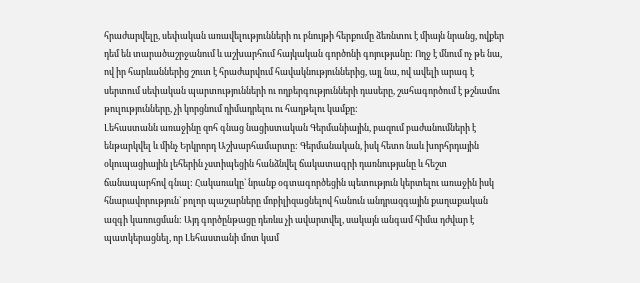հրաժարվելը, սեփական առավելությունների ու բնույթի հերքումը ձեռնտու է միայն նրանց, ովքեր դեմ են տարածաշրջանում և աշխարհում հայկական գործոնի գոյությանը: Ողջ է մնում ոչ թե նա, ով իր հարևաններից շուտ է հրաժարվում հավակնություններից, այլ նա, ով ավելի արագ է սերտում սեփական պարտությունների ու ողբերգությունների դասերը, շահագործում է թշնամու թուլությունները, չի կորցնում դիմադրելու ու հաղթելու կամքը:
Լեհաստանն առաջինը զոհ գնաց նացիստական Գերմանիային, բազում բաժանումների է ենթարկվել և մինչ Երկրորդ Աշխարհամարտը: Գերմանական, իսկ հետո նաև խորհրդային օկուպացիային լեհերին չստիպեցին հանձնվել ճակատագրի դառնությանը և հեշտ ճանապարհով գնալ: Հակառակը` նրանք օգտագործեցին պետություն կերտելու առաջին իսկ հնարավորություն` բոլոր պաշարները մոբիլիզացնելով հանուն անդրազգային քաղաքական ազգի կառուցման: Այդ գործընթացը դեռևս չի ավարտվել, սակայն անգամ հիմա դժվար է պատկերացնել, որ Լեհաստանի մոտ կամ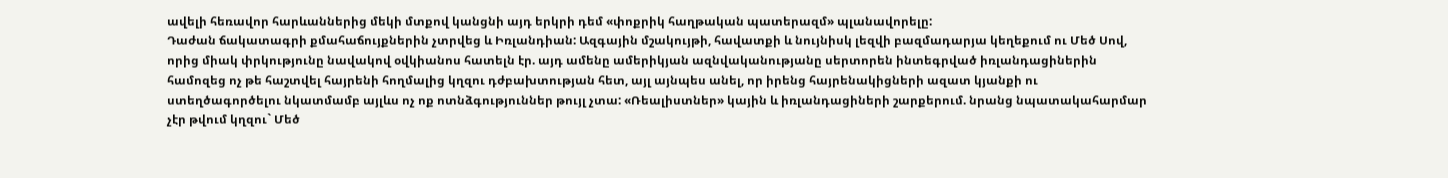ավելի հեռավոր հարևաններից մեկի մտքով կանցնի այդ երկրի դեմ «փոքրիկ հաղթական պատերազմ» պլանավորելը:
Դաժան ճակատագրի քմահաճույքներին չտրվեց և Իռլանդիան: Ազգային մշակույթի, հավատքի և նույնիսկ լեզվի բազմադարյա կեղեքում ու Մեծ Սով, որից միակ փրկությունը նավակով օվկիանոս հատելն էր. այդ ամենը ամերիկյան ազնվականությանը սերտորեն ինտեգրված իռլանդացիներին համոզեց ոչ թե հաշտվել հայրենի հողմալից կղզու դժբախտության հետ, այլ այնպես անել, որ իրենց հայրենակիցների ազատ կյանքի ու ստեղծագործելու նկատմամբ այլևս ոչ ոք ոտնձգություններ թույլ չտա: «Ռեալիստներ» կային և իռլանդացիների շարքերում. նրանց նպատակահարմար չէր թվում կղզու` Մեծ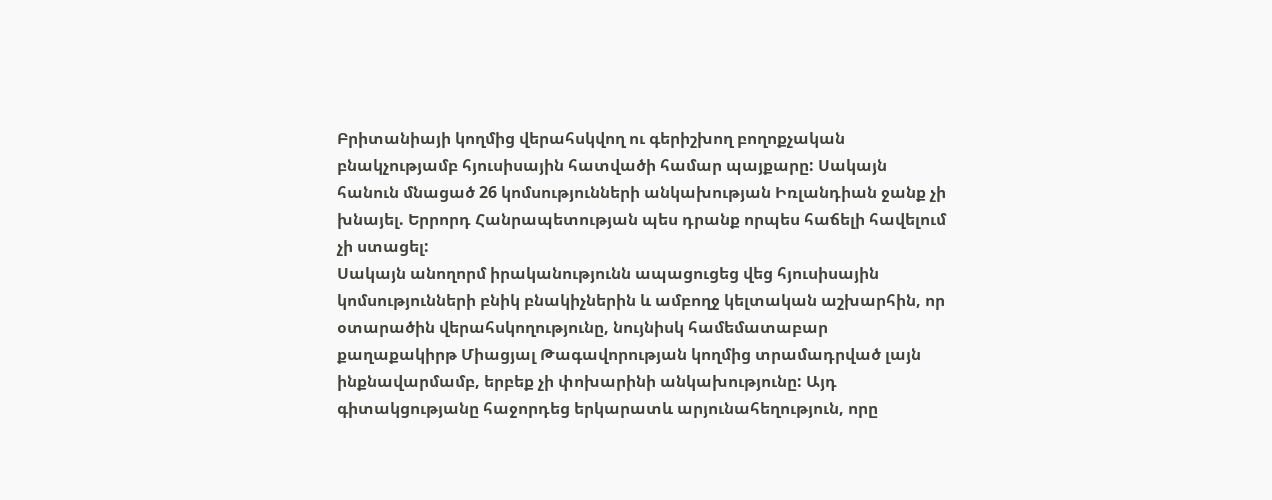Բրիտանիայի կողմից վերահսկվող ու գերիշխող բողոքչական բնակչությամբ հյուսիսային հատվածի համար պայքարը: Սակայն հանուն մնացած 26 կոմսությունների անկախության Իռլանդիան ջանք չի խնայել. Երրորդ Հանրապետության պես դրանք որպես հաճելի հավելում չի ստացել:
Սակայն անողորմ իրականությունն ապացուցեց վեց հյուսիսային կոմսությունների բնիկ բնակիչներին և ամբողջ կելտական աշխարհին, որ օտարածին վերահսկողությունը, նույնիսկ համեմատաբար քաղաքակիրթ Միացյալ Թագավորության կողմից տրամադրված լայն ինքնավարմամբ, երբեք չի փոխարինի անկախությունը: Այդ գիտակցությանը հաջորդեց երկարատև արյունահեղություն, որը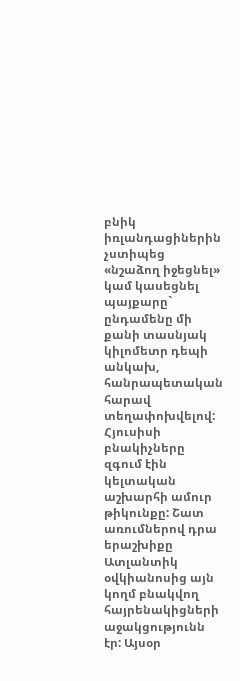բնիկ իռլանդացիներին չստիպեց «նշաձող իջեցնել» կամ կասեցնել պայքարը` ընդամենը մի քանի տասնյակ կիլոմետր դեպի անկախ, հանրապետական հարավ տեղափոխվելով: Հյուսիսի բնակիչները զգում էին կելտական աշխարհի ամուր թիկունքը: Շատ առումներով դրա երաշխիքը Ատլանտիկ օվկիանոսից այն կողմ բնակվող հայրենակիցների աջակցությունն էր: Այսօր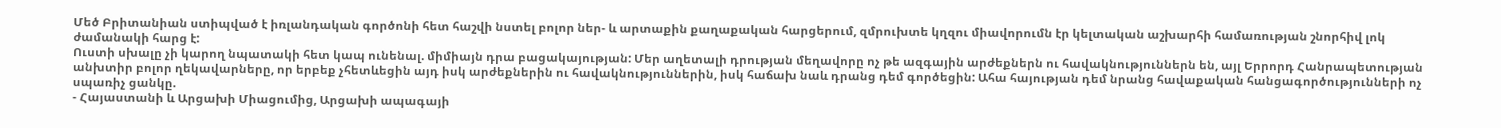Մեծ Բրիտանիան ստիպված է իռլանդական գործոնի հետ հաշվի նստել բոլոր ներ- և արտաքին քաղաքական հարցերում, զմրուխտե կղզու միավորումն էր կելտական աշխարհի համառության շնորհիվ լոկ ժամանակի հարց է:
Ուստի սխալը չի կարող նպատակի հետ կապ ունենալ. միմիայն դրա բացակայության: Մեր աղետալի դրության մեղավորը ոչ թե ազգային արժեքներն ու հավակնություններն են, այլ Երրորդ Հանրապետության անխտիր բոլոր ղեկավարները, որ երբեք չհետևեցին այդ իսկ արժեքներին ու հավակնություններին, իսկ հաճախ նաև դրանց դեմ գործեցին: Ահա հայության դեմ նրանց հավաքական հանցագործությունների ոչ սպառիչ ցանկը.
- Հայաստանի և Արցախի Միացումից, Արցախի ապագայի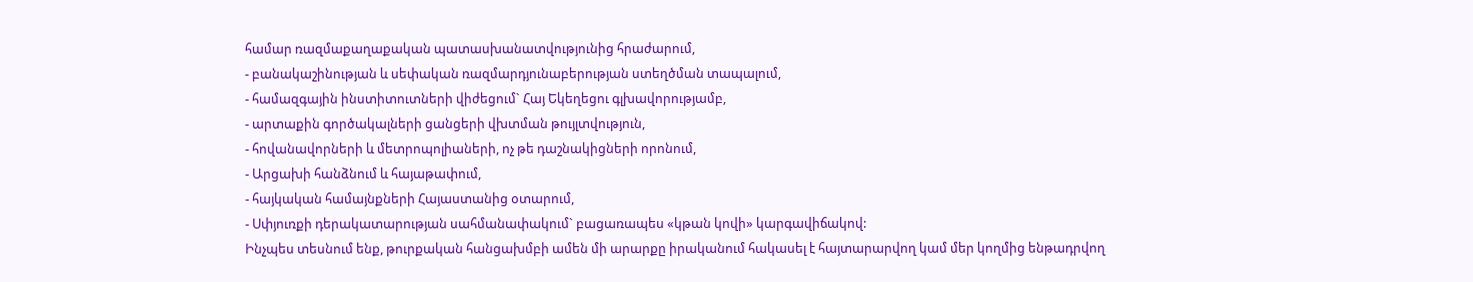համար ռազմաքաղաքական պատասխանատվությունից հրաժարում,
- բանակաշինության և սեփական ռազմարդյունաբերության ստեղծման տապալում,
- համազգային ինստիտուտների վիժեցում` Հայ Եկեղեցու գլխավորությամբ,
- արտաքին գործակալների ցանցերի վխտման թույլտվություն,
- հովանավորների և մետրոպոլիաների, ոչ թե դաշնակիցների որոնում,
- Արցախի հանձնում և հայաթափում,
- հայկական համայնքների Հայաստանից օտարում,
- Սփյուռքի դերակատարության սահմանափակում` բացառապես «կթան կովի» կարգավիճակով:
Ինչպես տեսնում ենք, թուրքական հանցախմբի ամեն մի արարքը իրականում հակասել է հայտարարվող կամ մեր կողմից ենթադրվող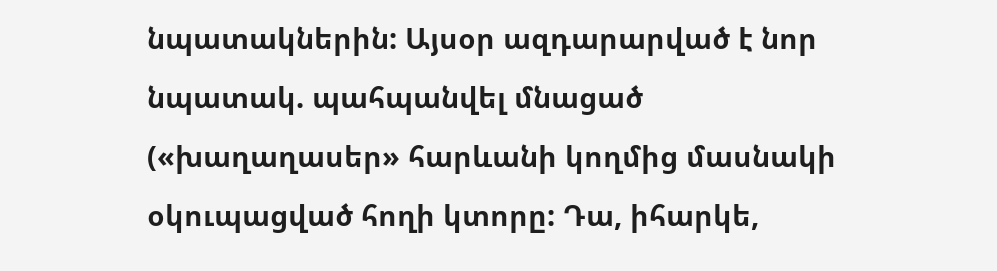նպատակներին: Այսօր ազդարարված է նոր նպատակ. պահպանվել մնացած («խաղաղասեր» հարևանի կողմից մասնակի օկուպացված հողի կտորը: Դա, իհարկե,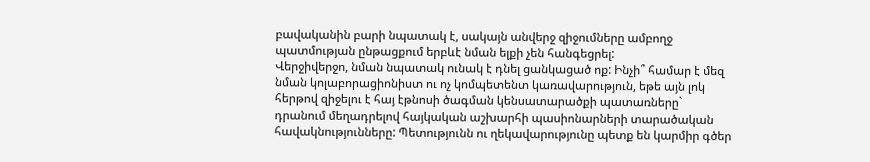բավականին բարի նպատակ է, սակայն անվերջ զիջումները ամբողջ պատմության ընթացքում երբևէ նման ելքի չեն հանգեցրել:
Վերջիվերջո, նման նպատակ ունակ է դնել ցանկացած ոք: Ինչի՞ համար է մեզ նման կոլաբորացիոնիստ ու ոչ կոմպետենտ կառավարություն, եթե այն լոկ հերթով զիջելու է հայ էթնոսի ծագման կենսատարածքի պատառները` դրանում մեղադրելով հայկական աշխարհի պասիոնարների տարածական հավակնությունները: Պետությունն ու ղեկավարությունը պետք են կարմիր գծեր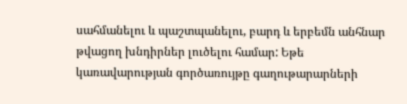սահմանելու և պաշտպանելու, բարդ և երբեմն անհնար թվացող խնդիրներ լուծելու համար: Եթե կառավարության գործառույթը գաղութարարների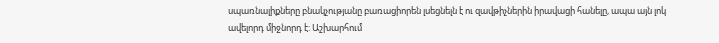սպառնալիքները բնակչությանը բառացիորեն լսեցնելն է ու զավթիչներին իրավացի հանելը, ապա այն լոկ ավելորդ միջնորդ է: Աշխարհում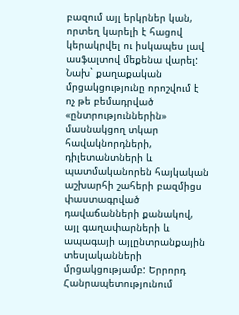բազում այլ երկրներ կան, որտեղ կարելի է հացով կերակրվել ու իսկապես լավ ասֆալտով մեքենա վարել:
Նախ` քաղաքական մրցակցությունը որոշվում է ոչ թե բեմադրված «ընտրություններին» մասնակցող տկար հավակնորդների, դիլետանտների և պատմականորեն հայկական աշխարհի շահերի բազմիցս փաստագրված դավաճանների քանակով, այլ գաղափարների և ապագայի այլընտրանքային տեսլականների մրցակցությամբ: Երրորդ Հանրապետությունում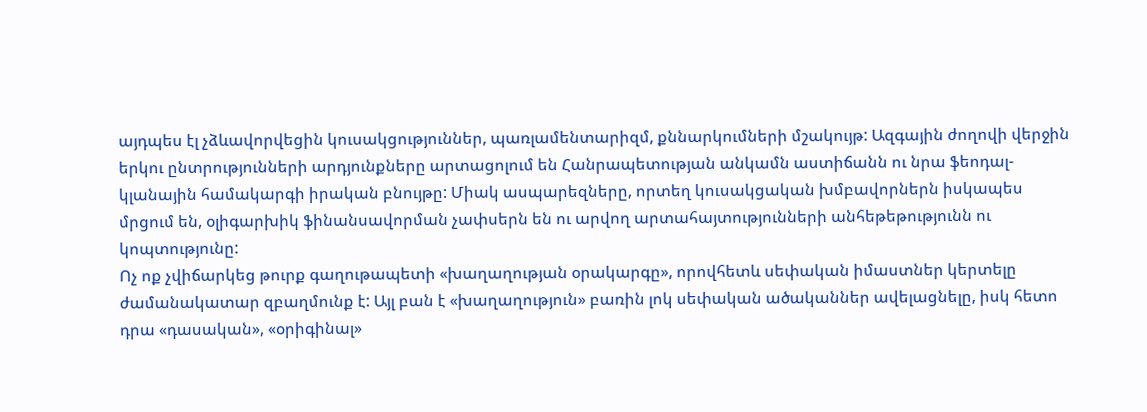այդպես էլ չձևավորվեցին կուսակցություններ, պառլամենտարիզմ, քննարկումների մշակույթ: Ազգային ժողովի վերջին երկու ընտրությունների արդյունքները արտացոլում են Հանրապետության անկամն աստիճանն ու նրա ֆեոդալ-կլանային համակարգի իրական բնույթը: Միակ ասպարեզները, որտեղ կուսակցական խմբավորներն իսկապես մրցում են, օլիգարխիկ ֆինանսավորման չափսերն են ու արվող արտահայտությունների անհեթեթությունն ու կոպտությունը:
Ոչ ոք չվիճարկեց թուրք գաղութապետի «խաղաղության օրակարգը», որովհետև սեփական իմաստներ կերտելը ժամանակատար զբաղմունք է: Այլ բան է «խաղաղություն» բառին լոկ սեփական ածականներ ավելացնելը, իսկ հետո դրա «դասական», «օրիգինալ»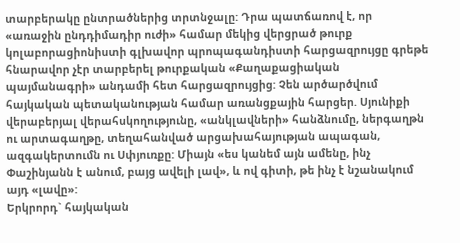տարբերակը ընտրածներից տրտնջալը: Դրա պատճառով է, որ «առաջին ընդդիմադիր ուժի» համար մեկից վերցրած թուրք կոլաբորացիոնիստի գլխավոր պրոպագանդիստի հարցազրույցը գրեթե հնարավոր չէր տարբերել թուրքական «Քաղաքացիական պայմանագրի» անդամի հետ հարցազրույցից: Չեն արծարծվում հայկական պետականության համար առանցքային հարցեր. Սյունիքի վերաբերյալ վերահսկողությունը, «անկլավների» հանձնումը, ներգաղթն ու արտագաղթը, տեղահանված արցախահայության ապագան, ազգակերտումն ու Սփյուռքը: Միայն «ես կանեմ այն ամենը, ինչ Փաշինյանն է անում, բայց ավելի լավ», և ով գիտի, թե ինչ է նշանակում այդ «լավը»:
Երկրորդ` հայկական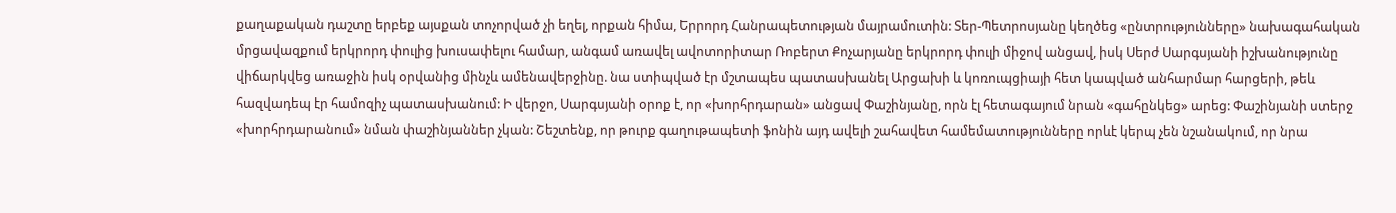քաղաքական դաշտը երբեք այսքան տոչորված չի եղել, որքան հիմա, Երրորդ Հանրապետության մայրամուտին: Տեր-Պետրոսյանը կեղծեց «ընտրությունները» նախագահական մրցավազքում երկրորդ փուլից խուսափելու համար, անգամ առավել ավոտորիտար Ռոբերտ Քոչարյանը երկրորդ փուլի միջով անցավ, իսկ Սերժ Սարգսյանի իշխանությունը վիճարկվեց առաջին իսկ օրվանից մինչև ամենավերջինը. նա ստիպված էր մշտապես պատասխանել Արցախի և կոռուպցիայի հետ կապված անհարմար հարցերի, թեև հազվադեպ էր համոզիչ պատասխանում: Ի վերջո, Սարգսյանի օրոք է, որ «խորհրդարան» անցավ Փաշինյանը, որն էլ հետագայում նրան «գահընկեց» արեց: Փաշինյանի ստերջ «խորհրդարանում» նման փաշինյաններ չկան: Շեշտենք, որ թուրք գաղութապետի ֆոնին այդ ավելի շահավետ համեմատությունները որևէ կերպ չեն նշանակում, որ նրա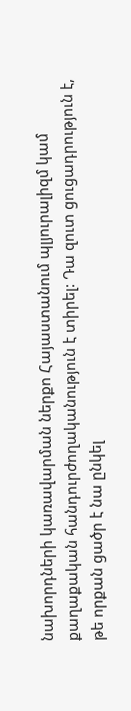նախորդների կառավարման ներքո Հայաստանում պլյուրալիզմ կամ քաղաքական հանդուրժողականություն է տիրել: Դա զուտ ցուցադրություն է, թե որքան ցածր է նա ընկել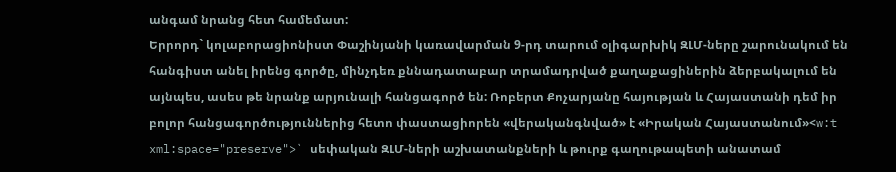անգամ նրանց հետ համեմատ:
Երրորդ` կոլաբորացիոնիստ Փաշինյանի կառավարման 9-րդ տարում օլիգարխիկ ԶԼՄ-ները շարունակում են հանգիստ անել իրենց գործը, մինչդեռ քննադատաբար տրամադրված քաղաքացիներին ձերբակալում են այնպես, ասես թե նրանք արյունալի հանցագործ են: Ռոբերտ Քոչարյանը հայության և Հայաստանի դեմ իր բոլոր հանցագործություններից հետո փաստացիորեն «վերականգնված» է «Իրական Հայաստանում»<w:t xml:space="preserve">` սեփական ԶԼՄ-ների աշխատանքների և թուրք գաղութապետի անատամ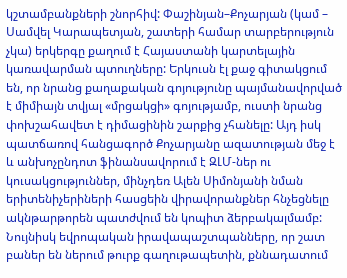կշտամբանքների շնորհիվ: Փաշինյան–Քոչարյան (կամ – Սամվել Կարապետյան, շատերի համար տարբերություն չկա) երկերգը քաղում է Հայաստանի կարտելային կառավարման պտուղները: Երկուսն էլ քաջ գիտակցում են, որ նրանց քաղաքական գոյությունը պայմանավորված է միմիայն տվյալ «մրցակցի» գոյությամբ, ուստի նրանց փոխշահավետ է դիմացինին շարքից չհանելը: Այդ իսկ պատճառով հանցագործ Քոչարյանը ազատության մեջ է և անխոչընդոտ ֆինանսավորում է ԶԼՄ-ներ ու կուսակցություններ, մինչդեռ Ալեն Սիմոնյանի նման երիտենիչերիների հասցեին վիրավորանքներ հնչեցնելը ակնթարթորեն պատժվում են կոպիտ ձերբակալմամբ: Նույնիսկ եվրոպական իրավապաշտպանները, որ շատ բաներ են ներում թուրք գաղութապետին, քննադատում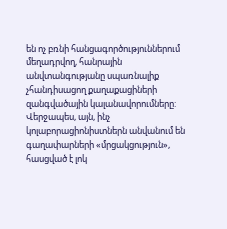են ոչ բռնի հանցագործություններում մեղադրվող, հանրային անվտանգությանը սպառնալիք չհանդիսացող քաղաքացիների զանգվածային կալանավորումները:
Վերջապես, այն, ինչ կոլաբորացիոնիստներն անվանում են գաղափարների «մրցակցություն», հասցված է լոկ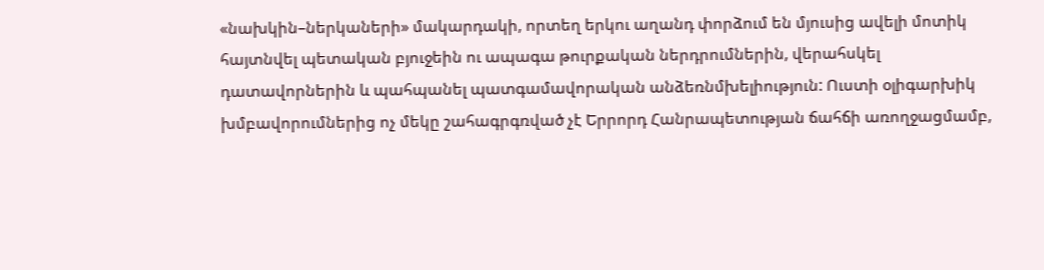«նախկին–ներկաների» մակարդակի, որտեղ երկու աղանդ փորձում են մյուսից ավելի մոտիկ հայտնվել պետական բյուջեին ու ապագա թուրքական ներդրումներին, վերահսկել դատավորներին և պահպանել պատգամավորական անձեռնմխելիություն: Ուստի օլիգարխիկ խմբավորումներից ոչ մեկը շահագրգռված չէ Երրորդ Հանրապետության ճահճի առողջացմամբ,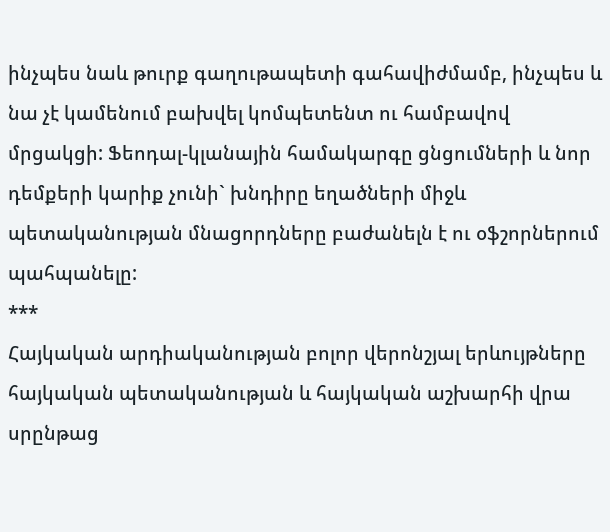ինչպես նաև թուրք գաղութապետի գահավիժմամբ, ինչպես և նա չէ կամենում բախվել կոմպետենտ ու համբավով մրցակցի: Ֆեոդալ-կլանային համակարգը ցնցումների և նոր դեմքերի կարիք չունի` խնդիրը եղածների միջև պետականության մնացորդները բաժանելն է ու օֆշորներում պահպանելը:
***
Հայկական արդիականության բոլոր վերոնշյալ երևույթները հայկական պետականության և հայկական աշխարհի վրա սրընթաց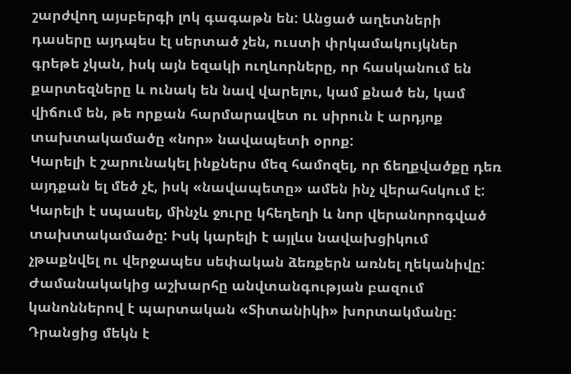շարժվող այսբերգի լոկ գագաթն են: Անցած աղետների դասերը այդպես էլ սերտած չեն, ուստի փրկամակույկներ գրեթե չկան, իսկ այն եզակի ուղևորները, որ հասկանում են քարտեզները և ունակ են նավ վարելու, կամ քնած են, կամ վիճում են, թե որքան հարմարավետ ու սիրուն է արդյոք տախտակամածը «նոր» նավապետի օրոք:
Կարելի է շարունակել ինքներս մեզ համոզել, որ ճեղքվածքը դեռ այդքան ել մեծ չէ, իսկ «նավապետը» ամեն ինչ վերահսկում է: Կարելի է սպասել, մինչև ջուրը կհեղեղի և նոր վերանորոգված տախտակամածը: Իսկ կարելի է այլևս նավախցիկում չթաքնվել ու վերջապես սեփական ձեռքերն առնել ղեկանիվը:
Ժամանակակից աշխարհը անվտանգության բազում կանոններով է պարտական «Տիտանիկի» խորտակմանը: Դրանցից մեկն է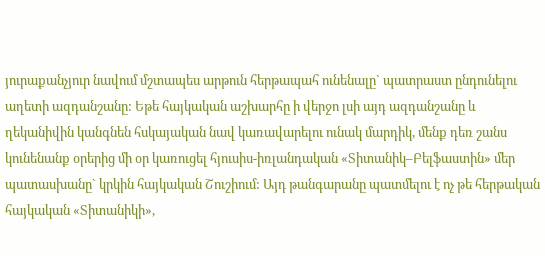յուրաքանչյուր նավում մշտապես արթուն հերթապահ ունենալը` պատրաստ ընդունելու աղետի ազդանշանը: Եթե հայկական աշխարհը ի վերջո լսի այդ ազդանշանը և ղեկանիվին կանգնեն հսկայական նավ կառավարելու ունակ մարդիկ, մենք դեռ շանս կունենանք օրերից մի օր կառուցել հյուսիս-իռլանդական «Տիտանիկ–Բելֆաստին» մեր պատասխանը` կրկին հայկական Շուշիում: Այդ թանգարանը պատմելու է ոչ թե հերթական հայկական «Տիտանիկի»,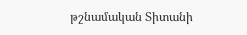թշնամական Տիտանի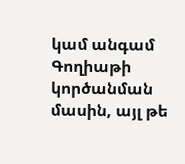կամ անգամ Գողիաթի կործանման մասին, այլ թե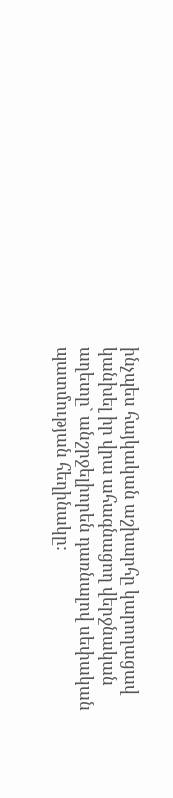ինչպես հայկական աշխարհը կարողացավ կանխել իր վրա ահագնացող վերջնական աղետը` անշրջելիորեն դառնալով սեփական պատմության հեղինակը: